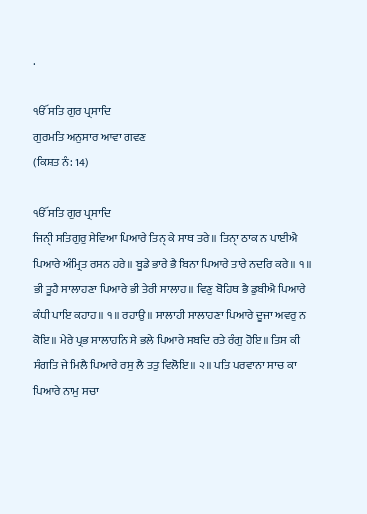.

ੴ ਸਤਿ ਗੁਰ ਪ੍ਰਸਾਦਿ
ਗੁਰਮਤਿ ਅਨੁਸਾਰ ਆਵਾ ਗਵਣ
(ਕਿਸ਼ਤ ਨੰ: 14)

ੴ ਸਤਿ ਗੁਰ ਪ੍ਰਸਾਦਿ
ਜਿਨੀੑ ਸਤਿਗੁਰੁ ਸੇਵਿਆ ਪਿਆਰੇ ਤਿਨੑ ਕੇ ਸਾਥ ਤਰੇ॥ ਤਿਨਾੑ ਠਾਕ ਨ ਪਾਈਐ ਪਿਆਰੇ ਅੰਮ੍ਰਿਤ ਰਸਨ ਹਰੇ॥ ਬੂਡੇ ਭਾਰੇ ਭੈ ਬਿਨਾ ਪਿਆਰੇ ਤਾਰੇ ਨਦਰਿ ਕਰੇ॥ ੧॥ ਭੀ ਤੂਹੈ ਸਾਲਾਹਣਾ ਪਿਆਰੇ ਭੀ ਤੇਰੀ ਸਾਲਾਹ॥ ਵਿਣੁ ਬੋਹਿਥ ਭੈ ਡੁਬੀਐ ਪਿਆਰੇ ਕੰਧੀ ਪਾਇ ਕਹਾਹ॥ ੧॥ ਰਹਾਉ॥ ਸਾਲਾਹੀ ਸਾਲਾਹਣਾ ਪਿਆਰੇ ਦੂਜਾ ਅਵਰੁ ਨ ਕੋਇ॥ ਮੇਰੇ ਪ੍ਰਭ ਸਾਲਾਹਨਿ ਸੇ ਭਲੇ ਪਿਆਰੇ ਸਬਦਿ ਰਤੇ ਰੰਗੁ ਹੋਇ॥ ਤਿਸ ਕੀ ਸੰਗਤਿ ਜੇ ਮਿਲੈ ਪਿਆਰੇ ਰਸੁ ਲੈ ਤਤੁ ਵਿਲੋਇ॥ ੨॥ ਪਤਿ ਪਰਵਾਨਾ ਸਾਚ ਕਾ ਪਿਆਰੇ ਨਾਮੁ ਸਚਾ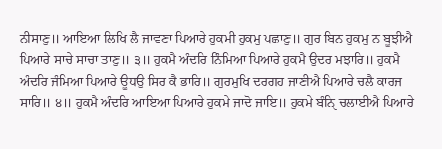ਨੀਸਾਣੁ॥ ਆਇਆ ਲਿਖਿ ਲੈ ਜਾਵਣਾ ਪਿਆਰੇ ਹੁਕਮੀ ਹੁਕਮੁ ਪਛਾਣੁ॥ ਗੁਰ ਬਿਨ ਹੁਕਮੁ ਨ ਬੂਝੀਐ ਪਿਆਰੇ ਸਾਚੇ ਸਾਚਾ ਤਾਣੁ॥ ੩॥ ਹੁਕਮੈ ਅੰਦਰਿ ਨਿੰਮਿਆ ਪਿਆਰੇ ਹੁਕਮੈ ਉਦਰ ਮਝਾਰਿ॥ ਹੁਕਮੈ ਅੰਦਰਿ ਜੰਮਿਆ ਪਿਆਰੇ ਊਧਉ ਸਿਰ ਕੈ ਭਾਰਿ॥ ਗੁਰਮੁਖਿ ਦਰਗਹ ਜਾਣੀਐ ਪਿਆਰੇ ਚਲੈ ਕਾਰਜ ਸਾਰਿ॥ ੪॥ ਹੁਕਮੈ ਅੰਦਰਿ ਆਇਆ ਪਿਆਰੇ ਹੁਕਮੇ ਜਾਦੋ ਜਾਇ॥ ਹੁਕਮੇ ਬੰਨਿੑ ਚਲਾਈਐ ਪਿਆਰੇ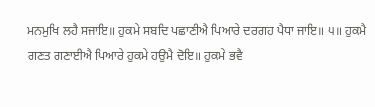ਮਨਮੁਖਿ ਲਹੈ ਸਜਾਇ॥ ਹੁਕਮੇ ਸਬਦਿ ਪਛਾਣੀਐ ਪਿਆਰੇ ਦਰਗਹ ਪੈਧਾ ਜਾਇ॥ ੫॥ ਹੁਕਮੈ ਗਣਤ ਗਣਾਈਐ ਪਿਆਰੇ ਹੁਕਮੇ ਹਉਮੈ ਦੋਇ॥ ਹੁਕਮੇ ਭਵੈ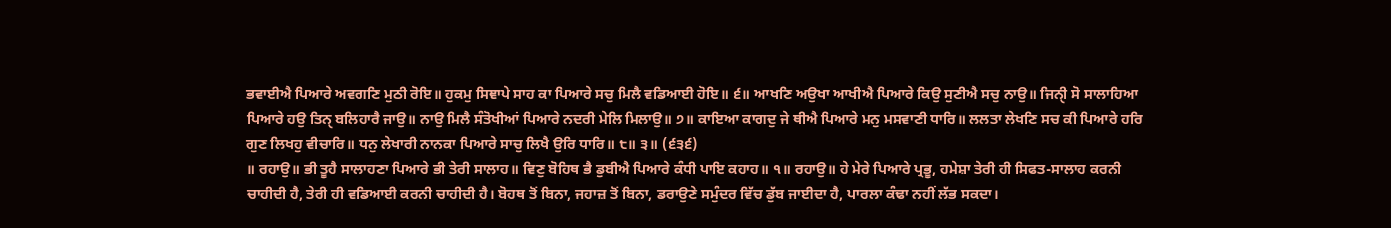ਭਵਾਈਐ ਪਿਆਰੇ ਅਵਗਣਿ ਮੁਠੀ ਰੋਇ॥ ਹੁਕਮੁ ਸਿਞਾਪੇ ਸਾਹ ਕਾ ਪਿਆਰੇ ਸਚੁ ਮਿਲੈ ਵਡਿਆਈ ਹੋਇ॥ ੬॥ ਆਖਣਿ ਅਉਖਾ ਆਖੀਐ ਪਿਆਰੇ ਕਿਉ ਸੁਣੀਐ ਸਚੁ ਨਾਉ॥ ਜਿਨੀੑ ਸੋ ਸਾਲਾਹਿਆ ਪਿਆਰੇ ਹਉ ਤਿਨੑ ਬਲਿਹਾਰੈ ਜਾਉ॥ ਨਾਉ ਮਿਲੈ ਸੰਤੋਖੀਆਂ ਪਿਆਰੇ ਨਦਰੀ ਮੇਲਿ ਮਿਲਾਉ॥ ੭॥ ਕਾਇਆ ਕਾਗਦੁ ਜੇ ਥੀਐ ਪਿਆਰੇ ਮਨੁ ਮਸਵਾਣੀ ਧਾਰਿ॥ ਲਲਤਾ ਲੇਖਣਿ ਸਚ ਕੀ ਪਿਆਰੇ ਹਰਿ ਗੁਣ ਲਿਖਹੁ ਵੀਚਾਰਿ॥ ਧਨੁ ਲੇਖਾਰੀ ਨਾਨਕਾ ਪਿਆਰੇ ਸਾਚੁ ਲਿਖੈ ਉਰਿ ਧਾਰਿ॥ ੮॥ ੩॥ (੬੩੬)
॥ ਰਹਾਉ॥ ਭੀ ਤੂਹੈ ਸਾਲਾਹਣਾ ਪਿਆਰੇ ਭੀ ਤੇਰੀ ਸਾਲਾਹ॥ ਵਿਣੁ ਬੋਹਿਥ ਭੈ ਡੁਬੀਐ ਪਿਆਰੇ ਕੰਧੀ ਪਾਇ ਕਹਾਹ॥ ੧॥ ਰਹਾਉ॥ ਹੇ ਮੇਰੇ ਪਿਆਰੇ ਪ੍ਰਭੂ, ਹਮੇਸ਼ਾ ਤੇਰੀ ਹੀ ਸਿਫਤ-ਸਾਲਾਹ ਕਰਨੀ ਚਾਹੀਦੀ ਹੈ, ਤੇਰੀ ਹੀ ਵਡਿਆਈ ਕਰਨੀ ਚਾਹੀਦੀ ਹੈ। ਬੋਹਥ ਤੋਂ ਬਿਨਾ, ਜਹਾਜ਼ ਤੋਂ ਬਿਨਾ, ਡਰਾਉਣੇ ਸਮੁੰਦਰ ਵਿੱਚ ਡੁੱਬ ਜਾਈਦਾ ਹੈ, ਪਾਰਲਾ ਕੰਢਾ ਨਹੀਂ ਲੱਭ ਸਕਦਾ।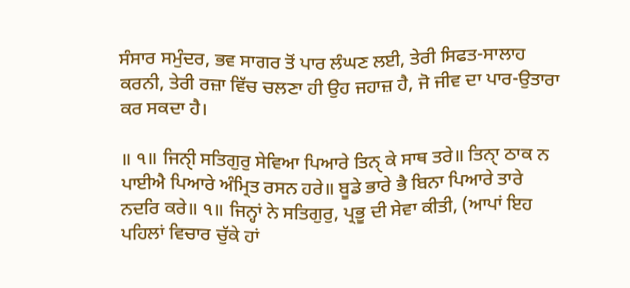ਸੰਸਾਰ ਸਮੁੰਦਰ, ਭਵ ਸਾਗਰ ਤੋਂ ਪਾਰ ਲੰਘਣ ਲਈ, ਤੇਰੀ ਸਿਫਤ-ਸਾਲਾਹ ਕਰਨੀ, ਤੇਰੀ ਰਜ਼ਾ ਵਿੱਚ ਚਲਣਾ ਹੀ ਉਹ ਜਹਾਜ਼ ਹੈ, ਜੋ ਜੀਵ ਦਾ ਪਾਰ-ਉਤਾਰਾ ਕਰ ਸਕਦਾ ਹੈ।

॥ ੧॥ ਜਿਨੀੑ ਸਤਿਗੁਰੁ ਸੇਵਿਆ ਪਿਆਰੇ ਤਿਨੑ ਕੇ ਸਾਥ ਤਰੇ॥ ਤਿਨਾੑ ਠਾਕ ਨ ਪਾਈਐ ਪਿਆਰੇ ਅੰਮ੍ਰਿਤ ਰਸਨ ਹਰੇ॥ ਬੂਡੇ ਭਾਰੇ ਭੈ ਬਿਨਾ ਪਿਆਰੇ ਤਾਰੇ ਨਦਰਿ ਕਰੇ॥ ੧॥ ਜਿਨ੍ਹਾਂ ਨੇ ਸਤਿਗੁਰੁ, ਪ੍ਰਭੂ ਦੀ ਸੇਵਾ ਕੀਤੀ, (ਆਪਾਂ ਇਹ ਪਹਿਲਾਂ ਵਿਚਾਰ ਚੁੱਕੇ ਹਾਂ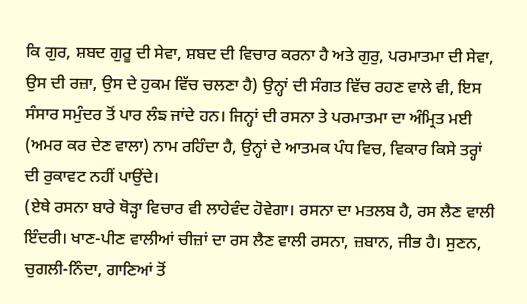ਕਿ ਗੁਰ, ਸ਼ਬਦ ਗੁਰੂ ਦੀ ਸੇਵਾ, ਸ਼ਬਦ ਦੀ ਵਿਚਾਰ ਕਰਨਾ ਹੈ ਅਤੇ ਗੁਰੁ, ਪਰਮਾਤਮਾ ਦੀ ਸੇਵਾ, ਉਸ ਦੀ ਰਜ਼ਾ, ਉਸ ਦੇ ਹੁਕਮ ਵਿੱਚ ਚਲਣਾ ਹੈ) ਉਨ੍ਹਾਂ ਦੀ ਸੰਗਤ ਵਿੱਚ ਰਹਣ ਵਾਲੇ ਵੀ, ਇਸ ਸੰਸਾਰ ਸਮੁੰਦਰ ਤੋਂ ਪਾਰ ਲੰਙ ਜਾਂਦੇ ਹਨ। ਜਿਨ੍ਹਾਂ ਦੀ ਰਸਨਾ ਤੇ ਪਰਮਾਤਮਾ ਦਾ ਅੰਮ੍ਰਿਤ ਮਈ (ਅਮਰ ਕਰ ਦੇਣ ਵਾਲਾ) ਨਾਮ ਰਹਿੰਦਾ ਹੈ, ਉਨ੍ਹਾਂ ਦੇ ਆਤਮਕ ਪੰਧ ਵਿਚ, ਵਿਕਾਰ ਕਿਸੇ ਤਰ੍ਹਾਂ ਦੀ ਰੁਕਾਵਟ ਨਹੀਂ ਪਾਉਂਦੇ।
(ਏਥੇ ਰਸਨਾ ਬਾਰੇ ਥੋੜ੍ਹਾ ਵਿਚਾਰ ਵੀ ਲਾਹੇਵੰਦ ਹੋਵੇਗਾ। ਰਸਨਾ ਦਾ ਮਤਲਬ ਹੈ, ਰਸ ਲੈਣ ਵਾਲੀ ਇੰਦਰੀ। ਖਾਣ-ਪੀਣ ਵਾਲੀਆਂ ਚੀਜ਼ਾਂ ਦਾ ਰਸ ਲੈਣ ਵਾਲੀ ਰਸਨਾ, ਜ਼ਬਾਨ, ਜੀਭ ਹੈ। ਸੁਣਨ, ਚੁਗਲੀ-ਨਿੰਦਾ, ਗਾਣਿਆਂ ਤੋਂ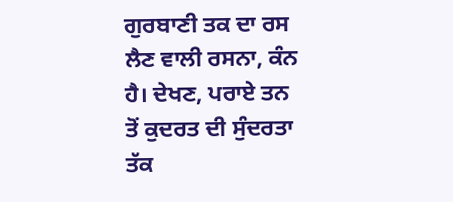ਗੁਰਬਾਣੀ ਤਕ ਦਾ ਰਸ ਲੈਣ ਵਾਲੀ ਰਸਨਾ, ਕੰਨ ਹੈ। ਦੇਖਣ, ਪਰਾਏ ਤਨ ਤੋਂ ਕੁਦਰਤ ਦੀ ਸੁੰਦਰਤਾ ਤੱਕ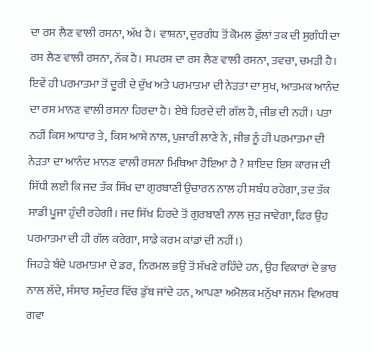ਦਾ ਰਸ ਲੈਣ ਵਾਲੀ ਰਸਨਾ, ਅੱਖ ਹੈ। ਵਾਸ਼ਨਾ, ਦੁਰਗੰਧ ਤੋਂ ਕੋਮਲ ਫੁੱਲਾਂ ਤਕ ਦੀ ਸੁਗੰਧੀ ਦਾ ਰਸ ਲੈਣ ਵਾਲੀ ਰਸਨਾ, ਨੱਕ ਹੈ। ਸਪਰਸ਼ ਦਾ ਰਸ ਲੈਣ ਵਾਲੀ ਰਸਨਾ, ਤਵਚਾ, ਚਮੜੀ ਹੈ। ਇਵੇਂ ਹੀ ਪਰਮਾਤਮਾ ਤੋਂ ਦੂਰੀ ਦੇ ਦੁੱਖ ਅਤੇ ਪਰਮਾਤਮਾ ਦੀ ਨੇੜਤਾ ਦਾ ਸੁਖ, ਆਤਮਕ ਆਨੰਦ ਦਾ ਰਸ ਮਾਨਣ ਵਾਲੀ ਰਸਨਾ ਹਿਰਦਾ ਹੈ। ਏਥੇ ਹਿਰਦੇ ਦੀ ਗੱਲ ਹੈ, ਜੀਭ ਦੀ ਨਹੀਂ। ਪਤਾ ਨਹੀਂ ਕਿਸ ਆਧਾਰ ਤੇ, ਕਿਸ ਆਸ਼ੇ ਨਾਲ, ਪੁਜਾਰੀ ਲਾਣੇ ਨੇ, ਜੀਭ ਨੂੰ ਹੀ ਪਰਮਾਤਮਾ ਦੀ ਨੇੜਤਾ ਦਾ ਆਨੰਦ ਮਾਨਣ ਵਾਲੀ ਰਸਨਾ ਮਿਥਿਆ ਹੋਇਆ ਹੈ ? ਸ਼ਾਇਦ ਇਸ ਕਾਰਜ ਦੀ ਸਿੱਧੀ ਲਈ ਕਿ ਜਦ ਤੱਕ ਸਿੱਖ ਦਾ ਗੁਰਬਾਣੀ ਉਚਾਰਨ ਨਾਲ ਹੀ ਸਬੰਧ ਰਹੇਗਾ, ਤਦ ਤੱਕ ਸਾਡੀ ਪੂਜਾ ਹੁੰਦੀ ਰਹੇਗੀ। ਜਦ ਸਿੱਖ ਹਿਰਦੇ ਤੋਂ ਗੁਰਬਾਣੀ ਨਾਲ ਜੁੜ ਜਾਵੇਗਾ, ਫਿਰ ਉਹ ਪਰਮਾਤਮਾ ਦੀ ਹੀ ਗੱਲ ਕਰੇਗਾ, ਸਾਡੇ ਕਰਮ ਕਾਂਡਾਂ ਦੀ ਨਹੀਂ।)
ਜਿਹੜੇ ਬੰਦੇ ਪਰਮਾਤਮਾ ਦੇ ਡਰ, ਨਿਰਮਲ ਭਉ ਤੋਂ ਸੱਖਣੇ ਰਹਿੰਦੇ ਹਨ, ਉਹ ਵਿਕਾਰਾਂ ਦੇ ਭਾਰ ਨਾਲ ਲੱਦੇ, ਸੰਸਾਰ ਸਮੁੰਦਰ ਵਿੱਚ ਡੁੱਬ ਜਾਂਦੇ ਹਨ, ਆਪਣਾ ਅਮੋਲਕ ਮਨੁੱਖਾ ਜਨਮ ਵਿਅਰਥ ਗਵਾ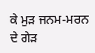ਕੇ ਮੁੜ ਜਨਮ-ਮਰਨ ਦੇ ਗੇੜ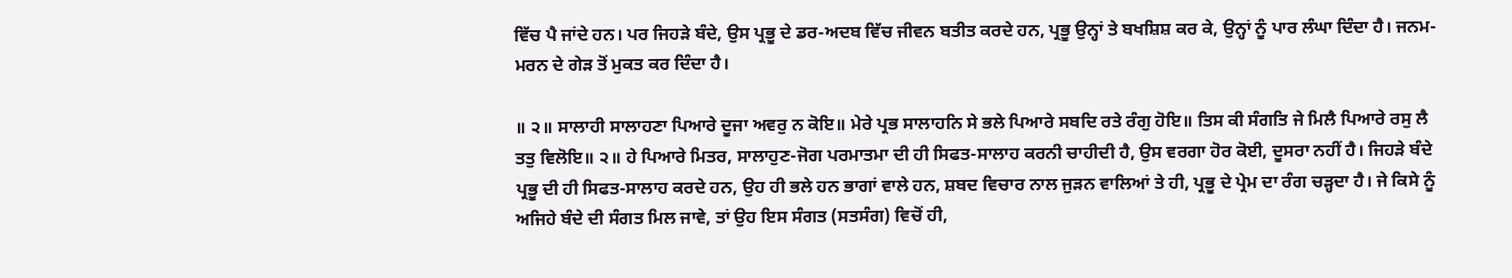ਵਿੱਚ ਪੈ ਜਾਂਦੇ ਹਨ। ਪਰ ਜਿਹੜੇ ਬੰਦੇ, ਉਸ ਪ੍ਰਭੂ ਦੇ ਡਰ-ਅਦਬ ਵਿੱਚ ਜੀਵਨ ਬਤੀਤ ਕਰਦੇ ਹਨ, ਪ੍ਰਭੂ ਉਨ੍ਹਾਂ ਤੇ ਬਖਸ਼ਿਸ਼ ਕਰ ਕੇ, ਉਨ੍ਹਾਂ ਨੂੰ ਪਾਰ ਲੰਘਾ ਦਿੰਦਾ ਹੈ। ਜਨਮ-ਮਰਨ ਦੇ ਗੇੜ ਤੋਂ ਮੁਕਤ ਕਰ ਦਿੰਦਾ ਹੈ।

॥ ੨॥ ਸਾਲਾਹੀ ਸਾਲਾਹਣਾ ਪਿਆਰੇ ਦੂਜਾ ਅਵਰੁ ਨ ਕੋਇ॥ ਮੇਰੇ ਪ੍ਰਭ ਸਾਲਾਹਨਿ ਸੇ ਭਲੇ ਪਿਆਰੇ ਸਬਦਿ ਰਤੇ ਰੰਗੁ ਹੋਇ॥ ਤਿਸ ਕੀ ਸੰਗਤਿ ਜੇ ਮਿਲੈ ਪਿਆਰੇ ਰਸੁ ਲੈ ਤਤੁ ਵਿਲੋਇ॥ ੨॥ ਹੇ ਪਿਆਰੇ ਮਿਤਰ, ਸਾਲਾਹੁਣ-ਜੋਗ ਪਰਮਾਤਮਾ ਦੀ ਹੀ ਸਿਫਤ-ਸਾਲਾਹ ਕਰਨੀ ਚਾਹੀਦੀ ਹੈ, ਉਸ ਵਰਗਾ ਹੋਰ ਕੋਈ, ਦੂਸਰਾ ਨਹੀਂ ਹੈ। ਜਿਹੜੇ ਬੰਦੇ ਪ੍ਰਭੂ ਦੀ ਹੀ ਸਿਫਤ-ਸਾਲਾਹ ਕਰਦੇ ਹਨ, ਉਹ ਹੀ ਭਲੇ ਹਨ ਭਾਗਾਂ ਵਾਲੇ ਹਨ, ਸ਼ਬਦ ਵਿਚਾਰ ਨਾਲ ਜੁੜਨ ਵਾਲਿਆਂ ਤੇ ਹੀ, ਪ੍ਰਭੂ ਦੇ ਪ੍ਰੇਮ ਦਾ ਰੰਗ ਚੜ੍ਹਦਾ ਹੈ। ਜੇ ਕਿਸੇ ਨੂੰ ਅਜਿਹੇ ਬੰਦੇ ਦੀ ਸੰਗਤ ਮਿਲ ਜਾਵੇ, ਤਾਂ ਉਹ ਇਸ ਸੰਗਤ (ਸਤਸੰਗ) ਵਿਚੋਂ ਹੀ,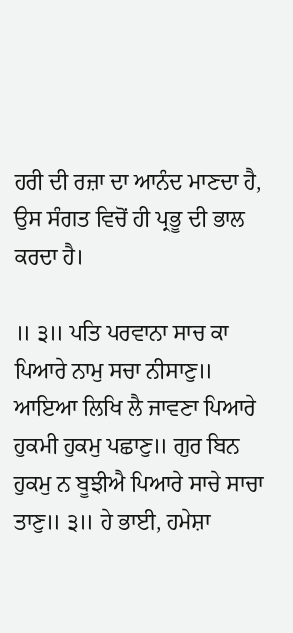ਹਰੀ ਦੀ ਰਜ਼ਾ ਦਾ ਆਨੰਦ ਮਾਣਦਾ ਹੈ, ਉਸ ਸੰਗਤ ਵਿਚੋਂ ਹੀ ਪ੍ਰਭੂ ਦੀ ਭਾਲ ਕਰਦਾ ਹੈ।

॥ ੩॥ ਪਤਿ ਪਰਵਾਨਾ ਸਾਚ ਕਾ ਪਿਆਰੇ ਨਾਮੁ ਸਚਾ ਨੀਸਾਣੁ॥ ਆਇਆ ਲਿਖਿ ਲੈ ਜਾਵਣਾ ਪਿਆਰੇ ਹੁਕਮੀ ਹੁਕਮੁ ਪਛਾਣੁ॥ ਗੁਰ ਬਿਨ ਹੁਕਮੁ ਨ ਬੂਝੀਐ ਪਿਆਰੇ ਸਾਚੇ ਸਾਚਾ ਤਾਣੁ॥ ੩॥ ਹੇ ਭਾਈ, ਹਮੇਸ਼ਾ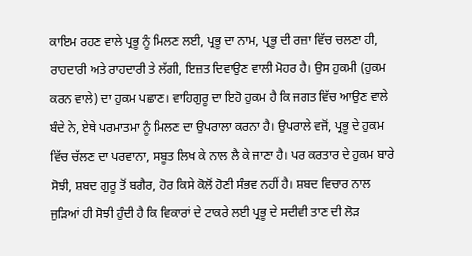ਕਾਇਮ ਰਹਣ ਵਾਲੇ ਪ੍ਰਭੂ ਨੂੰ ਮਿਲਣ ਲਈ, ਪ੍ਰਭੂ ਦਾ ਨਾਮ, ਪ੍ਰਭੂ ਦੀ ਰਜ਼ਾ ਵਿੱਚ ਚਲਣਾ ਹੀ, ਰਾਹਦਾਰੀ ਅਤੇ ਰਾਹਦਾਰੀ ਤੇ ਲੱਗੀ, ਇਜ਼ਤ ਦਿਵਾਉਣ ਵਾਲੀ ਮੋਹਰ ਹੈ। ਉਸ ਹੁਕਮੀ (ਹੁਕਮ ਕਰਨ ਵਾਲੇ) ਦਾ ਹੁਕਮ ਪਛਾਣ। ਵਾਹਿਗੁਰੂ ਦਾ ਇਹੋ ਹੁਕਮ ਹੈ ਕਿ ਜਗਤ ਵਿੱਚ ਆਉਣ ਵਾਲੇ ਬੰਦੇ ਨੇ, ਏਥੇ ਪਰਮਾਤਮਾ ਨੂੰ ਮਿਲਣ ਦਾ ਉਪਰਾਲਾ ਕਰਨਾ ਹੈ। ਉਪਰਾਲੇ ਵਜੋਂ, ਪ੍ਰਭੂ ਦੇ ਹੁਕਮ ਵਿੱਚ ਚੱਲਣ ਦਾ ਪਰਵਾਨਾ, ਸਬੂਤ ਲਿਖ ਕੇ ਨਾਲ ਲੈ ਕੇ ਜਾਣਾ ਹੈ। ਪਰ ਕਰਤਾਰ ਦੇ ਹੁਕਮ ਬਾਰੇ ਸੋਝੀ, ਸ਼ਬਦ ਗੁਰੂ ਤੋਂ ਬਗੈਰ, ਹੋਰ ਕਿਸੇ ਕੋਲੋਂ ਹੋਣੀ ਸੰਭਵ ਨਹੀਂ ਹੈ। ਸ਼ਬਦ ਵਿਚਾਰ ਨਾਲ ਜੁੜਿਆਂ ਹੀ ਸੋਝੀ ਹੁੰਦੀ ਹੈ ਕਿ ਵਿਕਾਰਾਂ ਦੇ ਟਾਕਰੇ ਲਈ ਪ੍ਰਭੂ ਦੇ ਸਦੀਵੀ ਤਾਣ ਦੀ ਲੋੜ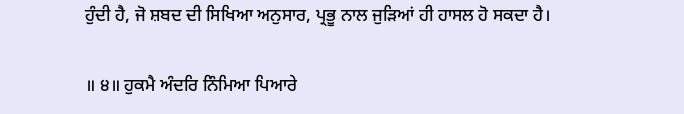ਹੁੰਦੀ ਹੈ, ਜੋ ਸ਼ਬਦ ਦੀ ਸਿਖਿਆ ਅਨੁਸਾਰ, ਪ੍ਰਭੂ ਨਾਲ ਜੁੜਿਆਂ ਹੀ ਹਾਸਲ ਹੋ ਸਕਦਾ ਹੈ।

॥ ੪॥ ਹੁਕਮੈ ਅੰਦਰਿ ਨਿੰਮਿਆ ਪਿਆਰੇ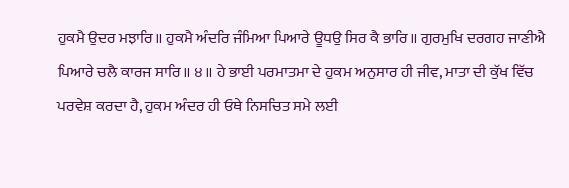ਹੁਕਮੈ ਉਦਰ ਮਝਾਰਿ॥ ਹੁਕਮੈ ਅੰਦਰਿ ਜੰਮਿਆ ਪਿਆਰੇ ਊਧਉ ਸਿਰ ਕੈ ਭਾਰਿ॥ ਗੁਰਮੁਖਿ ਦਰਗਹ ਜਾਣੀਐ ਪਿਆਰੇ ਚਲੈ ਕਾਰਜ ਸਾਰਿ॥ ੪॥ ਹੇ ਭਾਈ ਪਰਮਾਤਮਾ ਦੇ ਹੁਕਮ ਅਨੁਸਾਰ ਹੀ ਜੀਵ, ਮਾਤਾ ਦੀ ਕੁੱਖ ਵਿੱਚ ਪਰਵੇਸ਼ ਕਰਦਾ ਹੈ, ਹੁਕਮ ਅੰਦਰ ਹੀ ਓਥੇ ਨਿਸਚਿਤ ਸਮੇ ਲਈ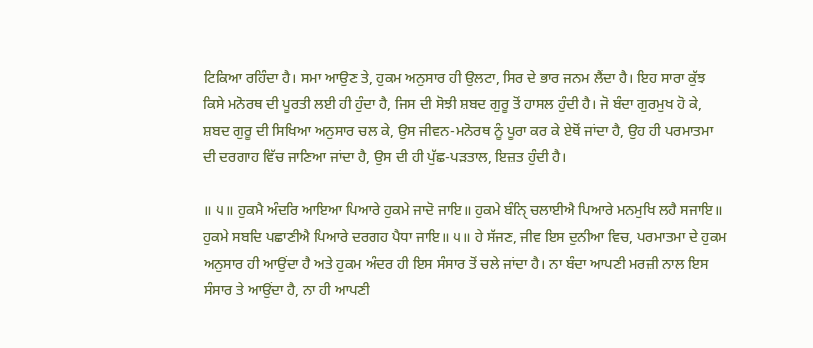ਟਿਕਿਆ ਰਹਿੰਦਾ ਹੈ। ਸਮਾ ਆਉਣ ਤੇ, ਹੁਕਮ ਅਨੁਸਾਰ ਹੀ ਉਲਟਾ, ਸਿਰ ਦੇ ਭਾਰ ਜਨਮ ਲੈਂਦਾ ਹੈ। ਇਹ ਸਾਰਾ ਕੁੱਝ ਕਿਸੇ ਮਨੋਰਥ ਦੀ ਪੂਰਤੀ ਲਈ ਹੀ ਹੁੰਦਾ ਹੈ, ਜਿਸ ਦੀ ਸੋਝੀ ਸ਼ਬਦ ਗੁਰੂ ਤੋਂ ਹਾਸਲ ਹੁੰਦੀ ਹੈ। ਜੋ ਬੰਦਾ ਗੁਰਮੁਖ ਹੋ ਕੇ, ਸ਼ਬਦ ਗੁਰੂ ਦੀ ਸਿਖਿਆ ਅਨੁਸਾਰ ਚਲ ਕੇ, ਉਸ ਜੀਵਨ-ਮਨੋਰਥ ਨੂੰ ਪੂਰਾ ਕਰ ਕੇ ਏਥੋਂ ਜਾਂਦਾ ਹੈ, ਉਹ ਹੀ ਪਰਮਾਤਮਾ ਦੀ ਦਰਗਾਹ ਵਿੱਚ ਜਾਣਿਆ ਜਾਂਦਾ ਹੈ, ਉਸ ਦੀ ਹੀ ਪੁੱਛ-ਪੜਤਾਲ, ਇਜ਼ਤ ਹੁੰਦੀ ਹੈ।

॥ ੫॥ ਹੁਕਮੈ ਅੰਦਰਿ ਆਇਆ ਪਿਆਰੇ ਹੁਕਮੇ ਜਾਦੋ ਜਾਇ॥ ਹੁਕਮੇ ਬੰਨਿੑ ਚਲਾਈਐ ਪਿਆਰੇ ਮਨਮੁਖਿ ਲਹੈ ਸਜਾਇ॥ ਹੁਕਮੇ ਸਬਦਿ ਪਛਾਣੀਐ ਪਿਆਰੇ ਦਰਗਹ ਪੈਧਾ ਜਾਇ॥ ੫॥ ਹੇ ਸੱਜਣ, ਜੀਵ ਇਸ ਦੁਨੀਆ ਵਿਚ, ਪਰਮਾਤਮਾ ਦੇ ਹੁਕਮ ਅਨੁਸਾਰ ਹੀ ਆਉਂਦਾ ਹੈ ਅਤੇ ਹੁਕਮ ਅੰਦਰ ਹੀ ਇਸ ਸੰਸਾਰ ਤੋਂ ਚਲੇ ਜਾਂਦਾ ਹੈ। ਨਾ ਬੰਦਾ ਆਪਣੀ ਮਰਜ਼ੀ ਨਾਲ ਇਸ ਸੰਸਾਰ ਤੇ ਆਉਂਦਾ ਹੈ, ਨਾ ਹੀ ਆਪਣੀ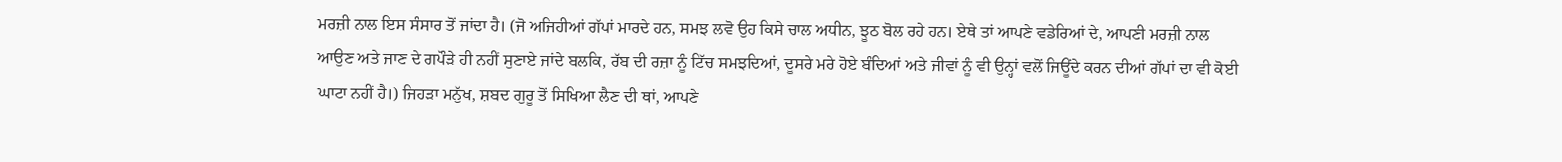ਮਰਜ਼ੀ ਨਾਲ ਇਸ ਸੰਸਾਰ ਤੋਂ ਜਾਂਦਾ ਹੈ। (ਜੋ ਅਜਿਹੀਆਂ ਗੱਪਾਂ ਮਾਰਦੇ ਹਨ, ਸਮਝ ਲਵੋ ਉਹ ਕਿਸੇ ਚਾਲ ਅਧੀਨ, ਝੂਠ ਬੋਲ ਰਹੇ ਹਨ। ਏਥੇ ਤਾਂ ਆਪਣੇ ਵਡੇਰਿਆਂ ਦੇ, ਆਪਣੀ ਮਰਜ਼ੀ ਨਾਲ ਆਉਣ ਅਤੇ ਜਾਣ ਦੇ ਗਪੌੜੇ ਹੀ ਨਹੀਂ ਸੁਣਾਏ ਜਾਂਦੇ ਬਲਕਿ, ਰੱਬ ਦੀ ਰਜ਼ਾ ਨੂੰ ਟਿੱਚ ਸਮਝਦਿਆਂ, ਦੂਸਰੇ ਮਰੇ ਹੋਏ ਬੰਦਿਆਂ ਅਤੇ ਜੀਵਾਂ ਨੂੰ ਵੀ ਉਨ੍ਹਾਂ ਵਲੋਂ ਜਿਊਂਦੇ ਕਰਨ ਦੀਆਂ ਗੱਪਾਂ ਦਾ ਵੀ ਕੋਈ ਘਾਟਾ ਨਹੀਂ ਹੈ।) ਜਿਹੜਾ ਮਨੁੱਖ, ਸ਼ਬਦ ਗੁਰੂ ਤੋਂ ਸਿਖਿਆ ਲੈਣ ਦੀ ਥਾਂ, ਆਪਣੇ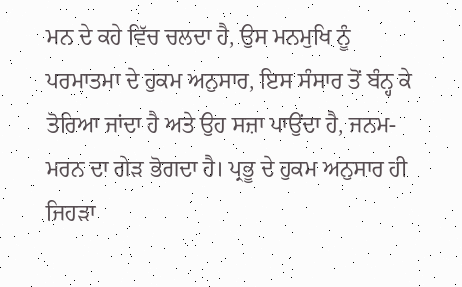ਮਨ ਦੇ ਕਹੇ ਵਿੱਚ ਚਲਦਾ ਹੈ, ਉਸ ਮਨਮੁਖਿ ਨੂੰ ਪਰਮਾਤਮਾ ਦੇ ਹੁਕਮ ਅਨੁਸਾਰ, ਇਸ ਸੰਸਾਰ ਤੋਂ ਬੰਨ੍ਹ ਕੇ ਤੋਰਿਆ ਜਾਂਦਾ ਹੈ ਅਤੇ ਉਹ ਸਜ਼ਾ ਪਾਉਂਦਾ ਹੈ, ਜਨਮ-ਮਰਨ ਦਾ ਗੇੜ ਭੋਗਦਾ ਹੈ। ਪ੍ਰਭੂ ਦੇ ਹੁਕਮ ਅਨੁਸਾਰ ਹੀ ਜਿਹੜਾ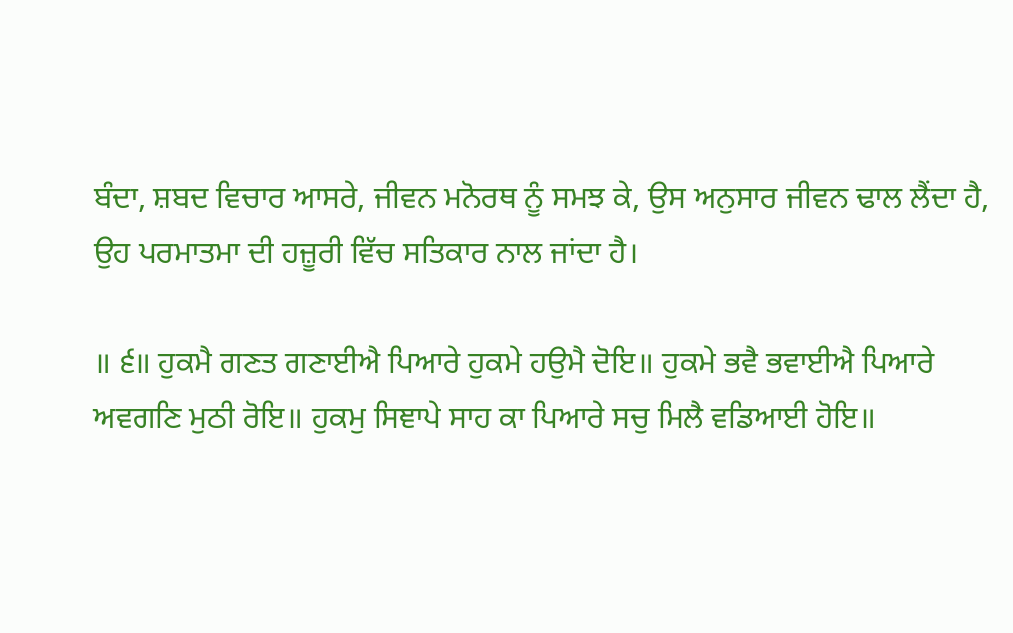ਬੰਦਾ, ਸ਼ਬਦ ਵਿਚਾਰ ਆਸਰੇ, ਜੀਵਨ ਮਨੋਰਥ ਨੂੰ ਸਮਝ ਕੇ, ਉਸ ਅਨੁਸਾਰ ਜੀਵਨ ਢਾਲ ਲੈਂਦਾ ਹੈ, ਉਹ ਪਰਮਾਤਮਾ ਦੀ ਹਜ਼ੂਰੀ ਵਿੱਚ ਸਤਿਕਾਰ ਨਾਲ ਜਾਂਦਾ ਹੈ।

॥ ੬॥ ਹੁਕਮੈ ਗਣਤ ਗਣਾਈਐ ਪਿਆਰੇ ਹੁਕਮੇ ਹਉਮੈ ਦੋਇ॥ ਹੁਕਮੇ ਭਵੈ ਭਵਾਈਐ ਪਿਆਰੇ ਅਵਗਣਿ ਮੁਠੀ ਰੋਇ॥ ਹੁਕਮੁ ਸਿਞਾਪੇ ਸਾਹ ਕਾ ਪਿਆਰੇ ਸਚੁ ਮਿਲੈ ਵਡਿਆਈ ਹੋਇ॥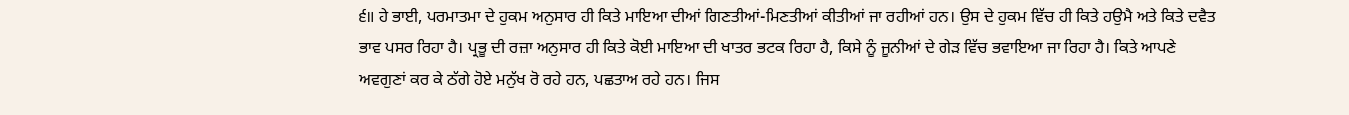੬॥ ਹੇ ਭਾਈ, ਪਰਮਾਤਮਾ ਦੇ ਹੁਕਮ ਅਨੁਸਾਰ ਹੀ ਕਿਤੇ ਮਾਇਆ ਦੀਆਂ ਗਿਣਤੀਆਂ-ਮਿਣਤੀਆਂ ਕੀਤੀਆਂ ਜਾ ਰਹੀਆਂ ਹਨ। ਉਸ ਦੇ ਹੁਕਮ ਵਿੱਚ ਹੀ ਕਿਤੇ ਹਉਮੈ ਅਤੇ ਕਿਤੇ ਦਵੈਤ ਭਾਵ ਪਸਰ ਰਿਹਾ ਹੈ। ਪ੍ਰਭੂ ਦੀ ਰਜ਼ਾ ਅਨੁਸਾਰ ਹੀ ਕਿਤੇ ਕੋਈ ਮਾਇਆ ਦੀ ਖਾਤਰ ਭਟਕ ਰਿਹਾ ਹੈ, ਕਿਸੇ ਨੂੰ ਜੂਨੀਆਂ ਦੇ ਗੇੜ ਵਿੱਚ ਭਵਾਇਆ ਜਾ ਰਿਹਾ ਹੈ। ਕਿਤੇ ਆਪਣੇ ਅਵਗੁਣਾਂ ਕਰ ਕੇ ਠੱਗੇ ਹੋਏ ਮਨੁੱਖ ਰੋ ਰਹੇ ਹਨ, ਪਛਤਾਅ ਰਹੇ ਹਨ। ਜਿਸ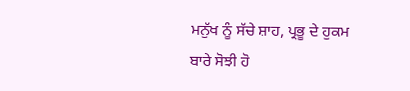ਮਨੁੱਖ ਨੂੰ ਸੱਚੇ ਸ਼ਾਹ, ਪ੍ਰਭੂ ਦੇ ਹੁਕਮ ਬਾਰੇ ਸੋਝੀ ਹੋ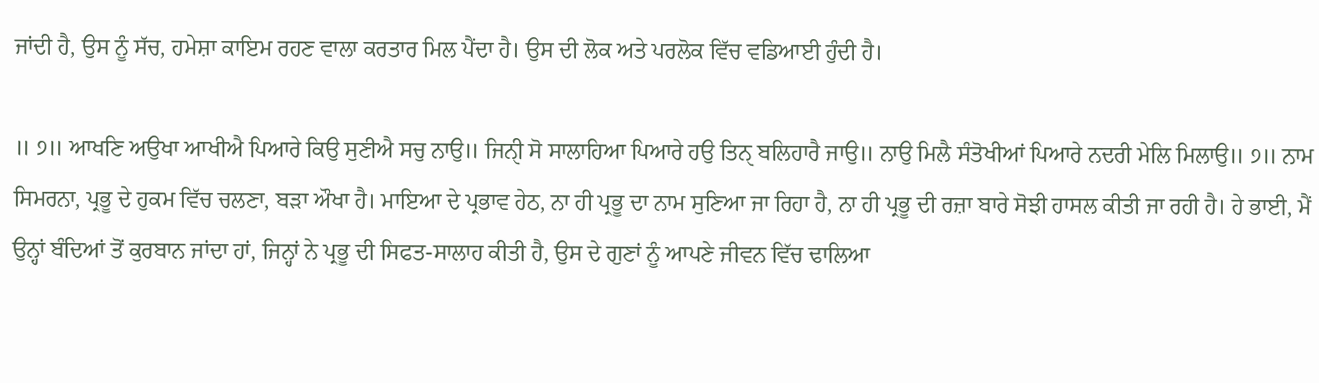ਜਾਂਦੀ ਹੈ, ਉਸ ਨੂੰ ਸੱਚ, ਹਮੇਸ਼ਾ ਕਾਇਮ ਰਹਣ ਵਾਲਾ ਕਰਤਾਰ ਮਿਲ ਪੈਂਦਾ ਹੈ। ਉਸ ਦੀ ਲੋਕ ਅਤੇ ਪਰਲੋਕ ਵਿੱਚ ਵਡਿਆਈ ਹੁੰਦੀ ਹੈ।

॥ ੭॥ ਆਖਣਿ ਅਉਖਾ ਆਖੀਐ ਪਿਆਰੇ ਕਿਉ ਸੁਣੀਐ ਸਚੁ ਨਾਉ॥ ਜਿਨੀੑ ਸੋ ਸਾਲਾਹਿਆ ਪਿਆਰੇ ਹਉ ਤਿਨੑ ਬਲਿਹਾਰੈ ਜਾਉ॥ ਨਾਉ ਮਿਲੈ ਸੰਤੋਖੀਆਂ ਪਿਆਰੇ ਨਦਰੀ ਮੇਲਿ ਮਿਲਾਉ॥ ੭॥ ਨਾਮ ਸਿਮਰਨਾ, ਪ੍ਰਭੂ ਦੇ ਹੁਕਮ ਵਿੱਚ ਚਲਣਾ, ਬੜਾ ਔਖਾ ਹੈ। ਮਾਇਆ ਦੇ ਪ੍ਰਭਾਵ ਹੇਠ, ਨਾ ਹੀ ਪ੍ਰਭੂ ਦਾ ਨਾਮ ਸੁਣਿਆ ਜਾ ਰਿਹਾ ਹੈ, ਨਾ ਹੀ ਪ੍ਰਭੂ ਦੀ ਰਜ਼ਾ ਬਾਰੇ ਸੋਝੀ ਹਾਸਲ ਕੀਤੀ ਜਾ ਰਹੀ ਹੈ। ਹੇ ਭਾਈ, ਮੈਂ ਉਨ੍ਹਾਂ ਬੰਦਿਆਂ ਤੋਂ ਕੁਰਬਾਨ ਜਾਂਦਾ ਹਾਂ, ਜਿਨ੍ਹਾਂ ਨੇ ਪ੍ਰਭੂ ਦੀ ਸਿਫਤ-ਸਾਲਾਹ ਕੀਤੀ ਹੈ, ਉਸ ਦੇ ਗੁਣਾਂ ਨੂੰ ਆਪਣੇ ਜੀਵਨ ਵਿੱਚ ਢਾਲਿਆ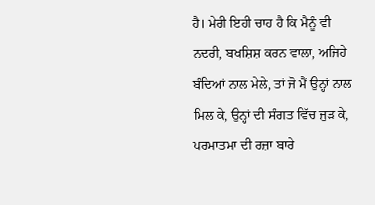ਹੈ। ਮੇਰੀ ਇਹੀ ਚਾਹ ਹੈ ਕਿ ਮੈਨੂੰ ਵੀ ਨਦਰੀ, ਬਖਸ਼ਿਸ਼ ਕਰਨ ਵਾਲਾ, ਅਜਿਹੇ ਬੰਦਿਆਂ ਨਾਲ ਮੇਲੇ, ਤਾਂ ਜੋ ਮੈਂ ਉਨ੍ਹਾਂ ਨਾਲ ਮਿਲ ਕੇ, ਉਨ੍ਹਾਂ ਦੀ ਸੰਗਤ ਵਿੱਚ ਜੁੜ ਕੇ, ਪਰਮਾਤਮਾ ਦੀ ਰਜ਼ਾ ਬਾਰੇ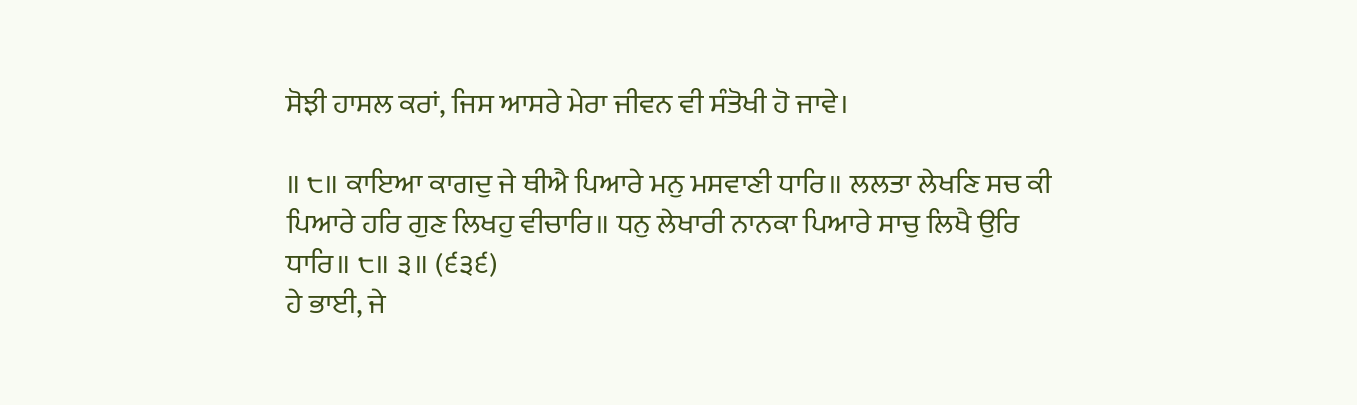ਸੋਝੀ ਹਾਸਲ ਕਰਾਂ, ਜਿਸ ਆਸਰੇ ਮੇਰਾ ਜੀਵਨ ਵੀ ਸੰਤੋਖੀ ਹੋ ਜਾਵੇ।

॥ ੮॥ ਕਾਇਆ ਕਾਗਦੁ ਜੇ ਥੀਐ ਪਿਆਰੇ ਮਨੁ ਮਸਵਾਣੀ ਧਾਰਿ॥ ਲਲਤਾ ਲੇਖਣਿ ਸਚ ਕੀ ਪਿਆਰੇ ਹਰਿ ਗੁਣ ਲਿਖਹੁ ਵੀਚਾਰਿ॥ ਧਨੁ ਲੇਖਾਰੀ ਨਾਨਕਾ ਪਿਆਰੇ ਸਾਚੁ ਲਿਖੈ ਉਰਿ ਧਾਰਿ॥ ੮॥ ੩॥ (੬੩੬)
ਹੇ ਭਾਈ, ਜੇ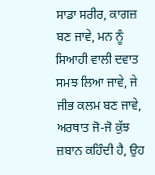ਸਾਡਾ ਸਰੀਰ, ਕਾਗਜ਼ ਬਣ ਜਾਵੇ, ਮਨ ਨੂੰ ਸਿਆਹੀ ਵਾਲੀ ਦਵਾਤ ਸਮਝ ਲਿਆ ਜਾਵੇ, ਜੇ ਜੀਭ ਕਲਮ ਬਣ ਜਾਵੇ, ਅਰਥਾਤ ਜੋ-ਜੋ ਕੁੱਝ ਜ਼ਬਾਨ ਕਹਿੰਦੀ ਹੈ, ਉਹ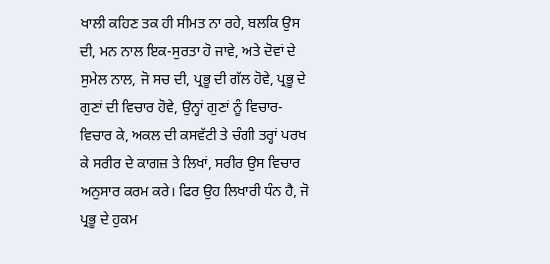ਖਾਲੀ ਕਹਿਣ ਤਕ ਹੀ ਸੀਮਤ ਨਾ ਰਹੇ, ਬਲਕਿ ਉਸ ਦੀ, ਮਨ ਨਾਲ ਇਕ-ਸੁਰਤਾ ਹੋ ਜਾਵੇ, ਅਤੇ ਦੋਵਾਂ ਦੇ ਸੁਮੇਲ ਨਾਲ, ਜੋ ਸਚ ਦੀ, ਪ੍ਰਭੂ ਦੀ ਗੱਲ ਹੋਵੇ, ਪ੍ਰਭੂ ਦੇ ਗੁਣਾਂ ਦੀ ਵਿਚਾਰ ਹੋਵੇ, ਉਨ੍ਹਾਂ ਗੁਣਾਂ ਨੂੰ ਵਿਚਾਰ-ਵਿਚਾਰ ਕੇ, ਅਕਲ ਦੀ ਕਸਵੱਟੀ ਤੇ ਚੰਗੀ ਤਰ੍ਹਾਂ ਪਰਖ ਕੇ ਸਰੀਰ ਦੇ ਕਾਗਜ਼ ਤੇ ਲਿਖਾਂ, ਸਰੀਰ ਉਸ ਵਿਚਾਰ ਅਨੁਸਾਰ ਕਰਮ ਕਰੇ। ਫਿਰ ਉਹ ਲਿਖਾਰੀ ਧੰਨ ਹੈ, ਜੋ ਪ੍ਰਭੂ ਦੇ ਹੁਕਮ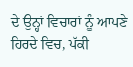ਦੇ ਉਨ੍ਹਾਂ ਵਿਚਾਰਾਂ ਨੂੰ ਆਪਣੇ ਹਿਰਦੇ ਵਿਚ, ਪੱਕੀ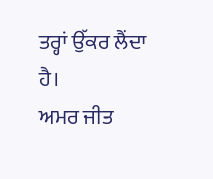ਤਰ੍ਹਾਂ ਉੱਕਰ ਲੈਂਦਾ ਹੈ।
ਅਮਰ ਜੀਤ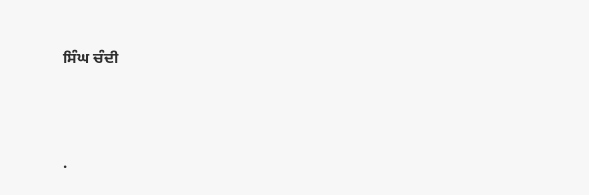ਸਿੰਘ ਚੰਦੀ




.